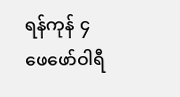ရန်ကုန် ၄ ဖေဖော်ဝါရီ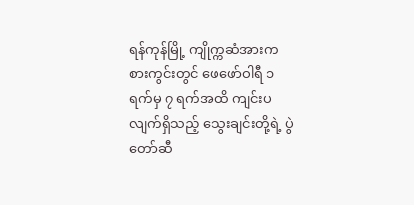ရန်ကုန်မြို့ ကျိုက္ကဆံအားကစားကွင်းတွင် ဖေဖော်ဝါရီ ၁ ရက်မှ ၇ ရက်အထိ ကျင်းပလျက်ရှိသည့် သွေးချင်းတို့ရဲ့ ပွဲတော်ဆီ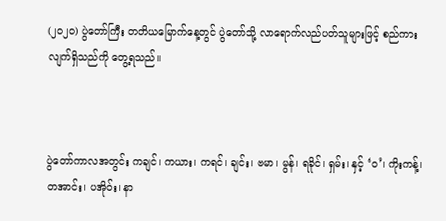(၂၀၂၀) ပွဲတော်ကြီး တတိယမြောက်နေ့တွင် ပွဲတော်သို့ လာရောက်လည်ပတ်သူများဖြင့် စည်ကားလျက်ရှိသည်ကို တွေ့ရသည်။



ပွဲတော်ကာလအတွင်း ကချင်၊ ကယား၊ ကရင်၊ ချင်း၊ ဗမာ၊ မွန်၊ ရခိုင်၊ ရှမ်း၊ နှင့် ‘ဝ’၊ ကိုးကန့်၊ တအာင်း၊ ပအိုဝ်း၊ နာ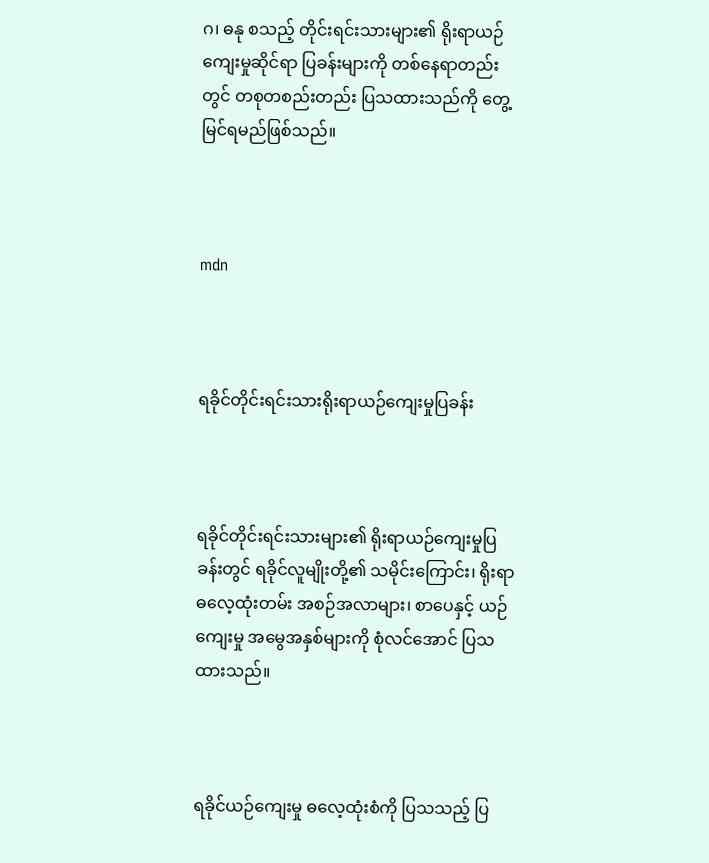ဂ၊ ဓနု စသည့် တိုင်းရင်းသားများ၏ ရိုးရာယဉ်ကျေးမှုဆိုင်ရာ ပြခန်းများကို တစ်နေရာတည်းတွင် တစုတစည်းတည်း ပြသထားသည်ကို တွေ့မြင်ရမည်ဖြစ်သည်။



mdn



ရခိုင်တိုင်းရင်းသားရိုးရာယဉ်ကျေးမှုပြခန်း



ရခိုင်တိုင်းရင်းသားများ၏ ရိုးရာယဉ်ကျေးမှုပြခန်းတွင် ရခိုင်လူမျိုးတို့၏ သမိုင်းကြောင်း၊ ရိုးရာဓလေ့ထုံးတမ်း အစဉ်အလာများ၊ စာပေနှင့် ယဉ်ကျေးမှု အမွေအနှစ်များကို စုံလင်အောင် ပြသထားသည်။



ရခိုင်ယဉ်ကျေးမှု ဓလေ့ထုံးစံကို ပြသသည့် ပြ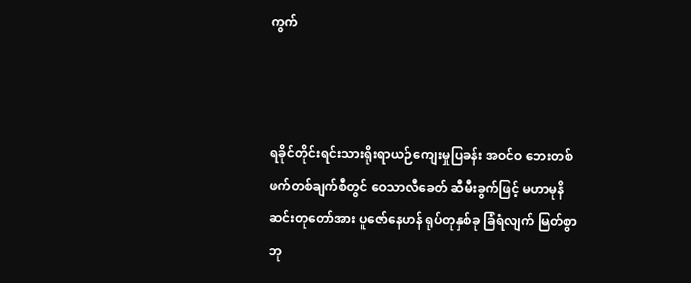ကွက်



ရခိုင်တိုင်းရင်းသားရိုးရာယဉ်ကျေးမှုပြခန်း အဝင်ဝ ဘေးတစ်ဖက်တစ်ချက်စီတွင် ဝေသာလီခေတ် ဆီမီးခွက်ဖြင့် မဟာမုနိ ဆင်းတုတော်အား ပူဇော်နေဟန် ရုပ်တုနှစ်ခု ခြံရံလျက် မြတ်စွာဘု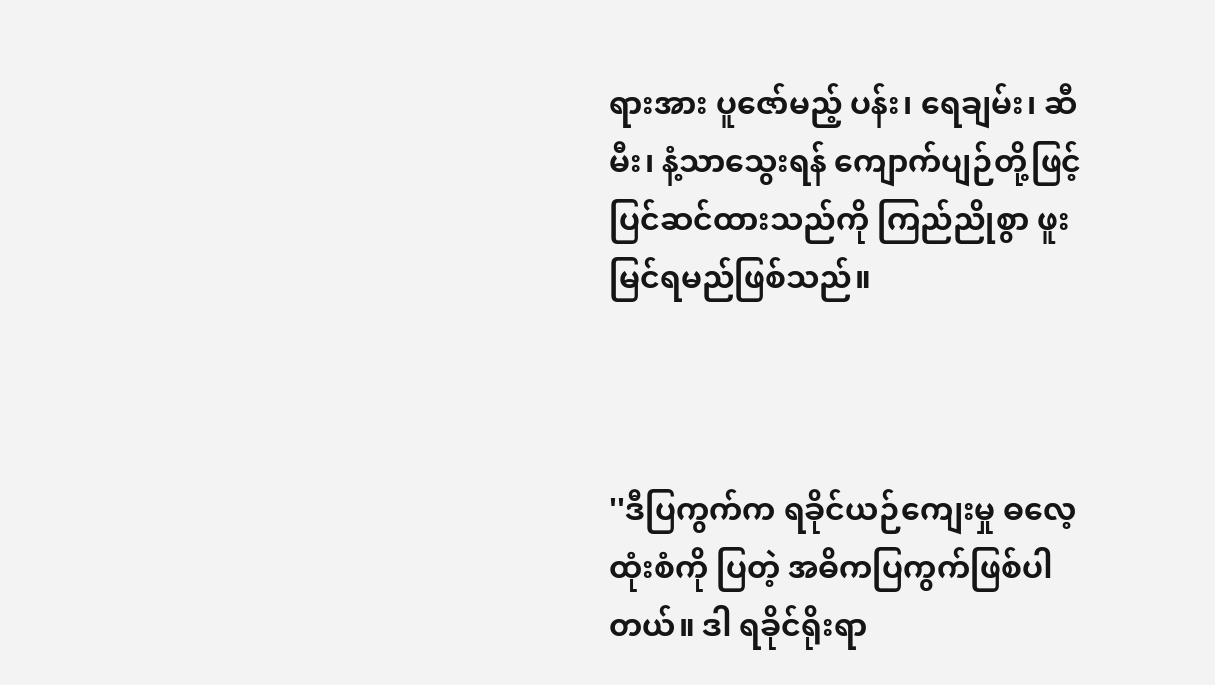ရားအား ပူဇော်မည့် ပန်း၊ ရေချမ်း၊ ဆီမီး၊ နံ့သာသွေးရန် ကျောက်ပျဉ်တို့ဖြင့် ပြင်ဆင်ထားသည်ကို ကြည်ညိုစွာ ဖူးမြင်ရမည်ဖြစ်သည်။



''ဒီပြကွက်က ရခိုင်ယဉ်ကျေးမှု ဓလေ့ထုံးစံကို ပြတဲ့ အဓိကပြကွက်ဖြစ်ပါတယ်။ ဒါ ရခိုင်ရိုးရာ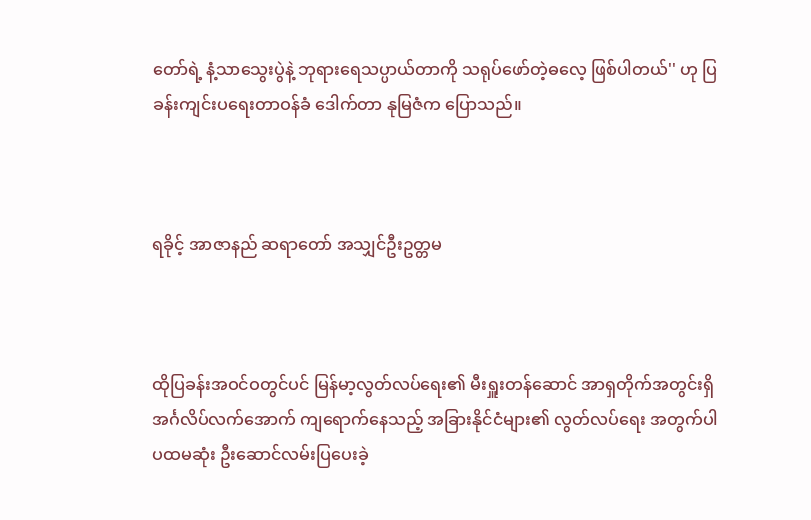တော်ရဲ့ နံ့သာသွေးပွဲနဲ့ ဘုရားရေသပ္ပာယ်တာကို သရုပ်ဖော်တဲ့ဓလေ့ ဖြစ်ပါတယ်'' ဟု ပြခန်းကျင်းပရေးတာဝန်ခံ ဒေါက်တာ နုမြဇံက ပြောသည်။



ရခိုင့် အာဇာနည် ဆရာတော် အသျှင်ဦးဥတ္တမ



ထိုပြခန်းအဝင်ဝတွင်ပင် မြန်မာ့လွတ်လပ်ရေး၏ မီးရှူးတန်ဆောင် အာရှတိုက်အတွင်းရှိ အင်္ဂလိပ်လက်အောက် ကျရောက်နေသည့် အခြားနိုင်ငံများ၏ လွတ်လပ်ရေး အတွက်ပါ ပထမဆုံး ဦးဆောင်လမ်းပြပေးခဲ့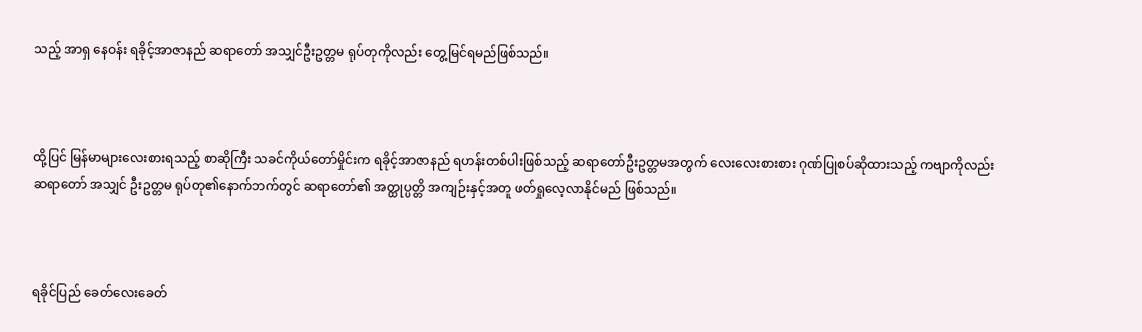သည့် အာရှ နေဝန်း ရခိုင့်အာဇာနည် ဆရာတော် အသျှင်ဦးဥတ္တမ ရုပ်တုကိုလည်း တွေ့မြင်ရမည်ဖြစ်သည်။



ထို့ပြင် မြန်မာများလေးစားရသည့် စာဆိုကြီး သခင်ကိုယ်တော်မှိုင်းက ရခိုင့်အာဇာနည် ရဟန်းတစ်ပါးဖြစ်သည့် ဆရာတော်ဦးဥတ္တမအတွက် လေးလေးစားစား ဂုဏ်ပြုစပ်ဆိုထားသည့် ကဗျာကိုလည်း ဆရာတော် အသျှင် ဦးဥတ္တမ ရုပ်တု၏နောက်ဘက်တွင် ဆရာတော်၏ အတ္ထုပ္ပတ္တိ အကျဉ်းနှင့်အတူ ဖတ်ရှုလေ့လာနိုင်မည် ဖြစ်သည်။



ရခိုင်ပြည် ခေတ်လေးခေတ်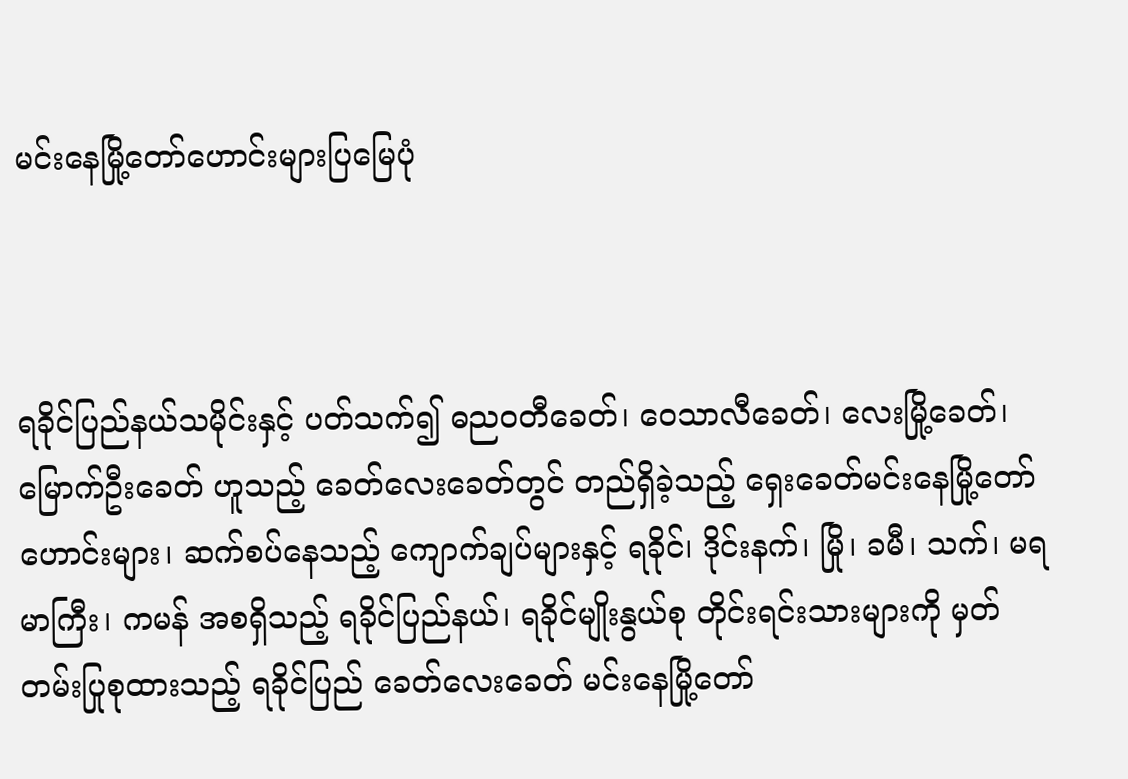မင်းနေမြို့တော်ဟောင်းများပြမြေပုံ



ရခိုင်ပြည်နယ်သမိုင်းနှင့် ပတ်သက်၍ ဓညဝတီခေတ်၊ ဝေသာလီခေတ်၊ လေးမြို့ခေတ်၊ မြောက်ဦးခေတ် ဟူသည့် ခေတ်လေးခေတ်တွင် တည်ရှိခဲ့သည့် ရှေးခေတ်မင်းနေမြို့တော်ဟောင်းများ၊ ဆက်စပ်နေသည့် ကျောက်ချပ်များနှင့် ရခိုင်၊ ဒိုင်းနက်၊ မြို၊ ခမီ၊ သက်၊ မရမာကြီး၊ ကမန် အစရှိသည့် ရခိုင်ပြည်နယ်၊ ရခိုင်မျိုးနွယ်စု တိုင်းရင်းသားများကို မှတ်တမ်းပြုစုထားသည့် ရခိုင်ပြည် ခေတ်လေးခေတ် မင်းနေမြို့တော်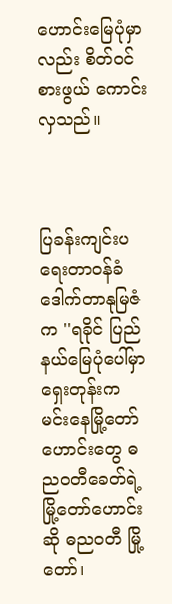ဟောင်းမြေပုံမှာလည်း စိတ်ဝင်စားဖွယ် ကောင်းလှသည်။



ပြခန်းကျင်းပရေးတာဝန်ခံ ဒေါက်တာနုမြဇံက ''ရခိုင် ပြည်နယ်မြေပုံပေါ်မှာ ရှေးတုန်းက မင်းနေမြို့တော်ဟောင်းတွေ ဓညဝတီခေတ်ရဲ့ မြို့တော်ဟောင်းဆို ဓညဝတီ မြို့တော်၊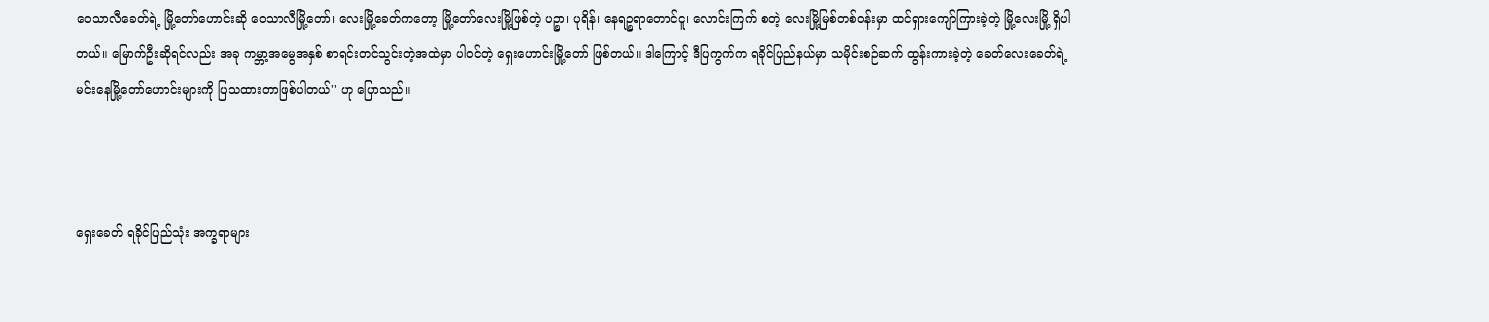ဝေသာလီခေတ်ရဲ့ မြို့တော်ဟောင်းဆို ဝေသာလီမြို့တော်၊ လေးမြို့ခေတ်ကတော့ မြို့တော်လေးမြို့ဖြစ်တဲ့ ပဉ္စာ၊ ပုရိန်၊ နေရဉ္စရာတောင်ငူ၊ လောင်းကြက် စတဲ့ လေးမြို့မြစ်တစ်ဝန်းမှာ ထင်ရှားကျော်ကြားခဲ့တဲ့ မြို့လေးမြို့ ရှိပါတယ်။ မြောက်ဦးဆိုရင်လည်း အခု ကမ္ဘာ့အမွေအနှစ် စာရင်းတင်သွင်းတဲ့အထဲမှာ ပါဝင်တဲ့ ရှေးဟောင်းမြို့တော် ဖြစ်တယ်။ ဒါကြောင့် ဒီပြကွက်က ရခိုင်ပြည်နယ်မှာ သမိုင်းစဉ်ဆက် ထွန်းကားခဲ့တဲ့ ခေတ်လေးခေတ်ရဲ့ မင်းနေမြို့တော်ဟောင်းများကို ပြသထားတာဖြစ်ပါတယ်'' ဟု ပြောသည်။



ရှေးခေတ် ရခိုင်ပြည်သုံး အက္ခရာများ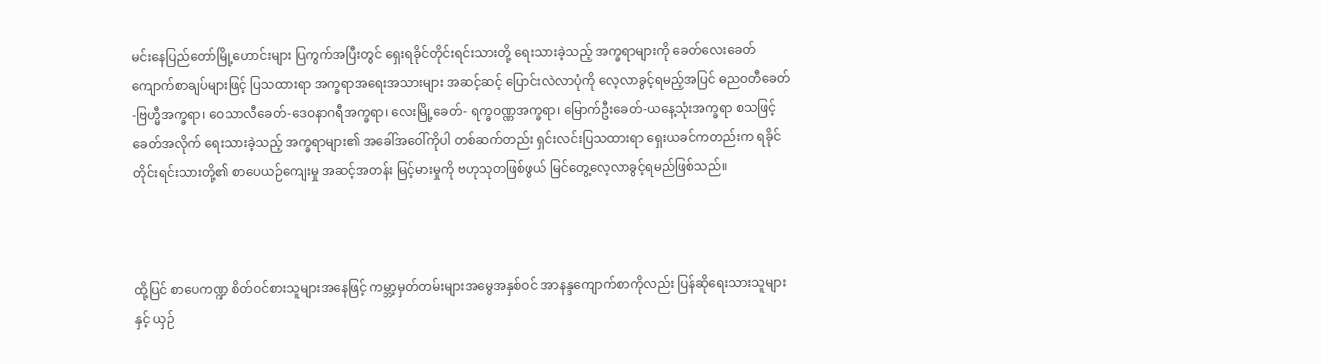မင်းနေပြည်တော်မြို့ဟောင်းများ ပြကွက်အပြီးတွင် ရှေးရခိုင်တိုင်းရင်းသားတို့ ရေးသားခဲ့သည့် အက္ခရာများကို ခေတ်လေးခေတ် ကျောက်စာချပ်များဖြင့် ပြသထားရာ အက္ခရာအရေးအသားများ အဆင့်ဆင့် ပြောင်းလဲလာပုံကို လေ့လာခွင့်ရမည့်အပြင် ဓညဝတီခေတ်-ဗြဟ္မီအက္ခရာ၊ ဝေသာလီခေတ်-ဒေဝနာဂရီအက္ခရာ၊ လေးမြို့ခေတ်- ရက္ခဝဏ္ဏအက္ခရာ၊ မြောက်ဦးခေတ်-ယနေ့သုံးအက္ခရာ စသဖြင့် ခေတ်အလိုက် ရေးသားခဲ့သည့် အက္ခရာများ၏ အခေါ်အဝေါ်ကိုပါ တစ်ဆက်တည်း ရှင်းလင်းပြသထားရာ ရှေးယခင်ကတည်းက ရခိုင်တိုင်းရင်းသားတို့၏ စာပေယဉ်ကျေးမှု အဆင့်အတန်း မြင့်မားမှုကို ဗဟုသုတဖြစ်ဖွယ် မြင်တွေ့လေ့လာခွင့်ရမည်ဖြစ်သည်။



ထို့ပြင် စာပေကဏ္ဍ စိတ်ဝင်စားသူများအနေဖြင့် ကမ္ဘာ့မှတ်တမ်းများအမွေအနှစ်ဝင် အာနန္ဒကျောက်စာကိုလည်း ပြန်ဆိုရေးသားသူများနှင့် ယှဉ်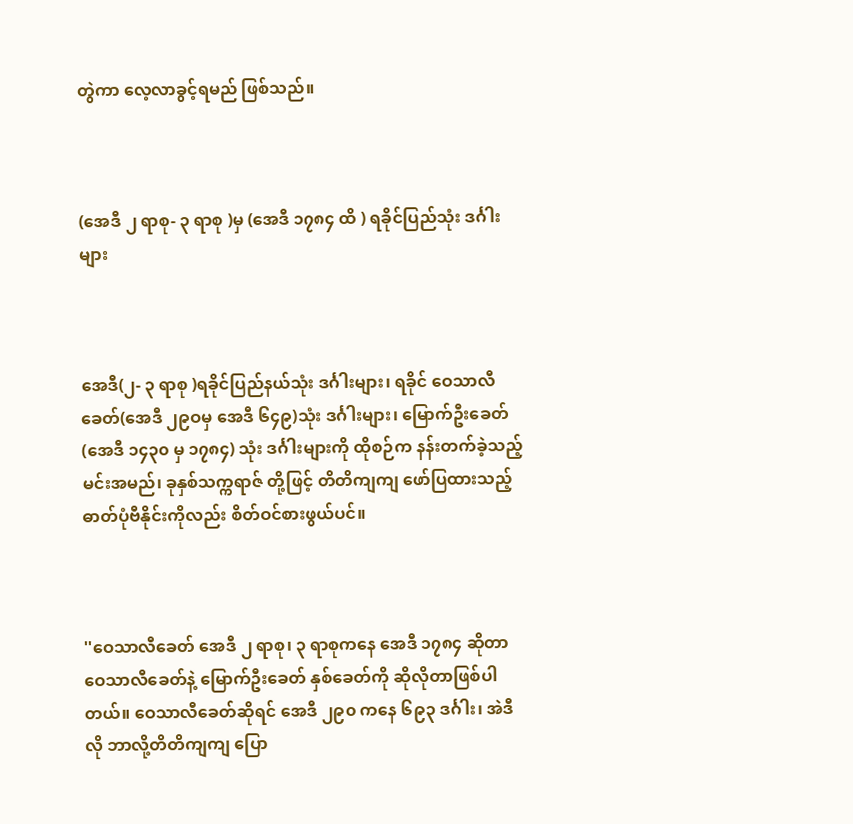တွဲကာ လေ့လာခွင့်ရမည် ဖြစ်သည်။



(အေဒီ ၂ ရာစု- ၃ ရာစု )မှ (အေဒီ ၁၇၈၄ ထိ ) ရခိုင်ပြည်သုံး ဒင်္ဂါးများ



အေဒီ(၂- ၃ ရာစု )ရခိုင်ပြည်နယ်သုံး ဒင်္ဂါးများ၊ ရခိုင် ဝေသာလီခေတ်(အေဒီ ၂၉ဝမှ အေဒီ ၆၄၉)သုံး ဒင်္ဂါးများ၊ မြောက်ဦးခေတ်(အေဒီ ၁၄၃၀ မှ ၁၇၈၄) သုံး ဒင်္ဂါးများကို ထိုစဉ်က နန်းတက်ခဲ့သည့် မင်းအမည်၊ ခုနှစ်သက္ကရာဇ် တို့ဖြင့် တိတိကျကျ ဖော်ပြထားသည့် ဓာတ်ပုံဗီနိုင်းကိုလည်း စိတ်ဝင်စားဖွယ်ပင်။



''ဝေသာလီခေတ် အေဒီ ၂ ရာစု၊ ၃ ရာစုကနေ အေဒီ ၁၇၈၄ ဆိုတာ ဝေသာလီခေတ်နဲ့ မြောက်ဦးခေတ် နှစ်ခေတ်ကို ဆိုလိုတာဖြစ်ပါတယ်။ ဝေသာလီခေတ်ဆိုရင် အေဒီ ၂၉၀ ကနေ ၆၉၃ ဒင်္ဂါး၊ အဲဒီလို ဘာလို့တိတိကျကျ ပြော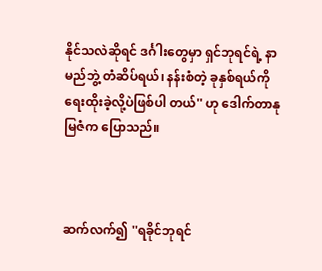နိုင်သလဲဆိုရင် ဒင်္ဂါးတွေမှာ ရှင်ဘုရင်ရဲ့ နာမည်ဘွဲ့ တံဆိပ်ရယ်၊ နန်းစံတဲ့ ခုနှစ်ရယ်ကို ရေးထိုးခဲ့လို့ပဲဖြစ်ပါ တယ်'' ဟု ဒေါက်တာနုမြဇံက ပြောသည်။



ဆက်လက်၍ ''ရခိုင်ဘုရင်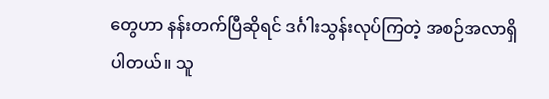တွေဟာ နန်းတက်ပြီဆိုရင် ဒင်္ဂါးသွန်းလုပ်ကြတဲ့ အစဉ်အလာရှိပါတယ်။ သူ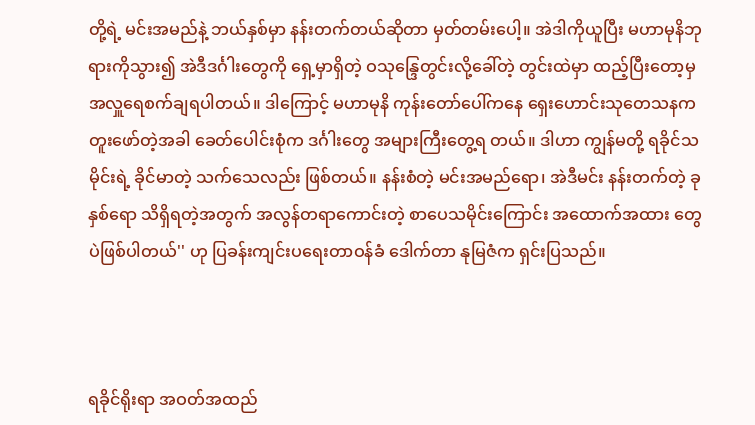တို့ရဲ့ မင်းအမည်နဲ့ ဘယ်နှစ်မှာ နန်းတက်တယ်ဆိုတာ မှတ်တမ်းပေါ့။ အဲဒါကိုယူပြီး မဟာမုနိဘုရားကိုသွား၍ အဲဒီဒင်္ဂါးတွေကို ရှေ့မှာရှိတဲ့ ဝသုန္ဒြေတွင်းလို့ခေါ်တဲ့ တွင်းထဲမှာ ထည့်ပြီးတော့မှ အလှူရေစက်ချရပါတယ်။ ဒါကြောင့် မဟာမုနိ ကုန်းတော်ပေါ်ကနေ ရှေးဟောင်းသုတေသနက တူးဖော်တဲ့အခါ ခေတ်ပေါင်းစုံက ဒင်္ဂါးတွေ အများကြီးတွေ့ရ တယ်။ ဒါဟာ ကျွန်မတို့ ရခိုင်သမိုင်းရဲ့ ခိုင်မာတဲ့ သက်သေလည်း ဖြစ်တယ်။ နန်းစံတဲ့ မင်းအမည်ရော၊ အဲဒီမင်း နန်းတက်တဲ့ ခုနှစ်ရော သိရှိရတဲ့အတွက် အလွန်တရာကောင်းတဲ့ စာပေသမိုင်းကြောင်း အထောက်အထား တွေပဲဖြစ်ပါတယ်'' ဟု ပြခန်းကျင်းပရေးတာဝန်ခံ ဒေါက်တာ နုမြဇံက ရှင်းပြသည်။



ရခိုင်ရိုးရာ အဝတ်အထည်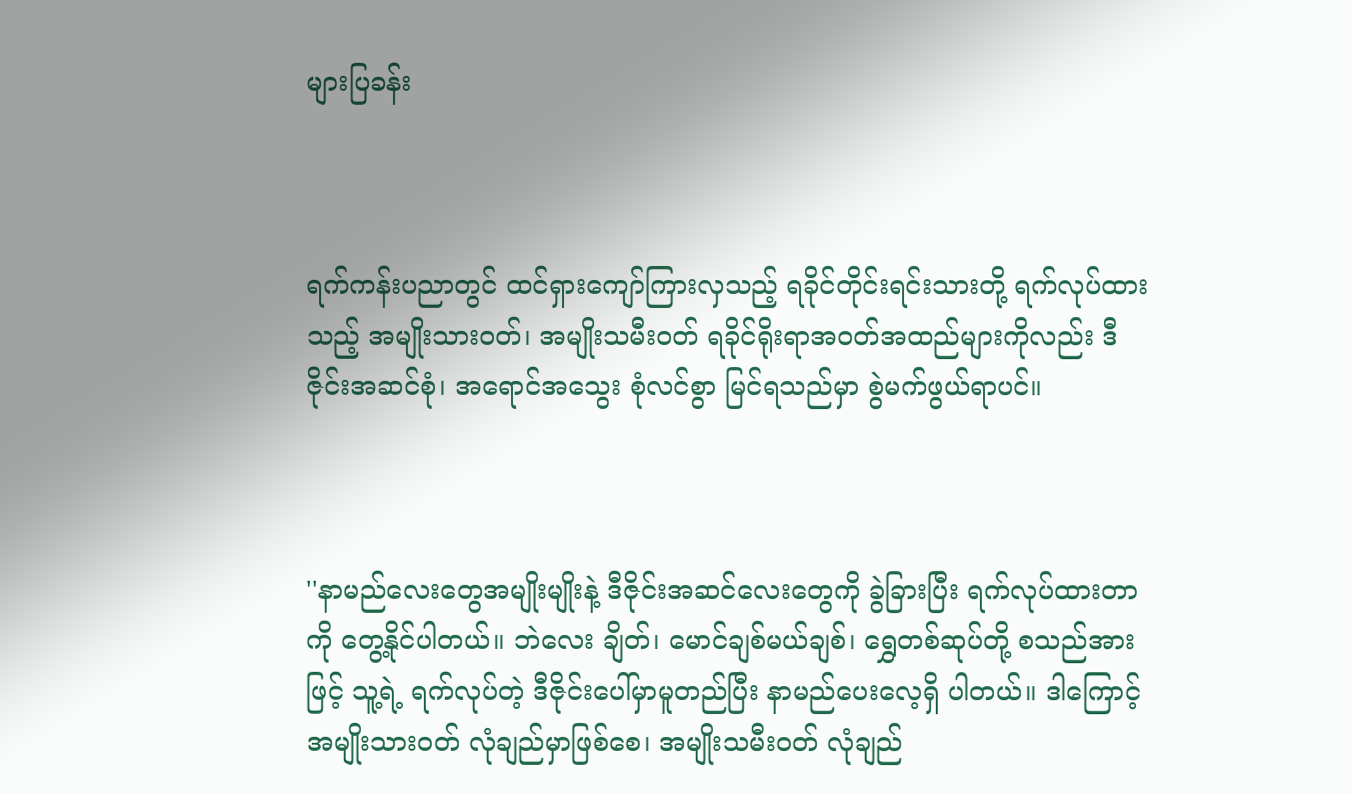များပြခန်း



ရက်ကန်းပညာတွင် ထင်ရှားကျော်ကြားလှသည့် ရခိုင်တိုင်းရင်းသားတို့ ရက်လုပ်ထားသည့် အမျိုးသားဝတ်၊ အမျိုးသမီးဝတ် ရခိုင်ရိုးရာအဝတ်အထည်များကိုလည်း ဒီဇိုင်းအဆင်စုံ၊ အရောင်အသွေး စုံလင်စွာ မြင်ရသည်မှာ စွဲမက်ဖွယ်ရာပင်။



''နာမည်လေးတွေအမျိုးမျိုးနဲ့ ဒီဇိုင်းအဆင်လေးတွေကို ခွဲခြားပြီး ရက်လုပ်ထားတာကို တွေ့နိုင်ပါတယ်။ ဘဲလေး ချိတ်၊ မောင်ချစ်မယ်ချစ်၊ ရွှေတစ်ဆုပ်တို့ စသည်အားဖြင့် သူ့ရဲ့ ရက်လုပ်တဲ့ ဒီဇိုင်းပေါ်မှာမူတည်ပြီး နာမည်ပေးလေ့ရှိ ပါတယ်။ ဒါကြောင့် အမျိုးသားဝတ် လုံချည်မှာဖြစ်စေ၊ အမျိုးသမီးဝတ် လုံချည်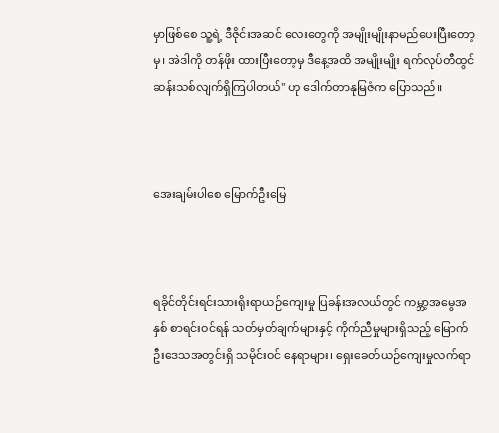မှာဖြစ်စေ သူ့ရဲ့ ဒီဇိုင်းအဆင် လေးတွေကို အမျိုးမျိုးနာမည်ပေးပြီးတော့မှ၊ အဲဒါကို တန်ဖိုး ထားပြီးတော့မှ ဒီနေ့အထိ အမျိုးမျိုး ရက်လုပ်တီထွင် ဆန်းသစ်လျက်ရှိကြပါတယ်'' ဟု ဒေါက်တာနုမြဇံက ပြောသည်။



အေးချမ်းပါစေ မြောက်ဦးမြေ



ရခိုင်တိုင်းရင်းသားရိုးရာယဉ်ကျေးမှု ပြခန်းအလယ်တွင် ကမ္ဘာ့အမွေအနှစ် စာရင်းဝင်ရန် သတ်မှတ်ချက်များနှင့် ကိုက်ညီမှုများရှိသည့် မြောက်ဦးဒေသအတွင်းရှိ သမိုင်းဝင် နေရာများ၊ ရှေးခေတ်ယဉ်ကျေးမှုလက်ရာ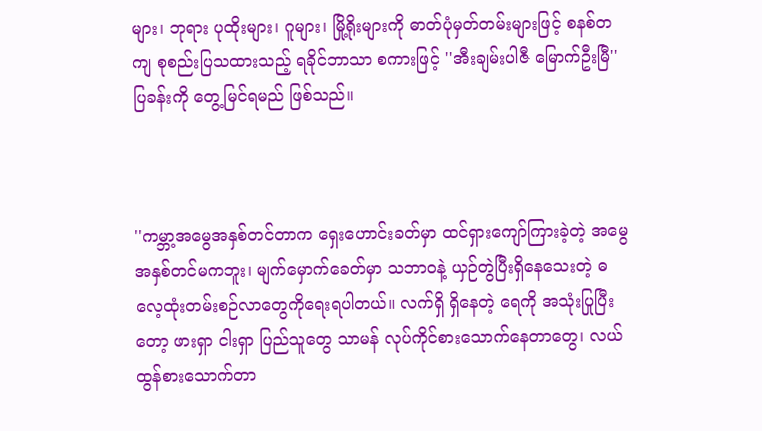များ၊ ဘုရား ပုထိုးများ၊ ဂူများ၊ မြို့ရိုးများကို ဓာတ်ပုံမှတ်တမ်းများဖြင့် စနစ်တကျ စုစည်းပြသထားသည့် ရခိုင်ဘာသာ စကားဖြင့် ''အီးချမ်းပါဇီ မြောက်ဦးမြီ'' ပြခန်းကို တွေ့မြင်ရမည် ဖြစ်သည်။



''ကမ္ဘာ့အမွေအနှစ်တင်တာက ရှေးဟောင်းခတ်မှာ ထင်ရှားကျော်ကြားခဲ့တဲ့ အမွေအနှစ်တင်မကဘူး၊ မျက်မှောက်ခေတ်မှာ သဘာဝနဲ့ ယှဉ်တွဲပြီးရှိနေသေးတဲ့ ဓလေ့ထုံးတမ်းစဉ်လာတွေကိုရေးရပါတယ်။ လက်ရှိ ရှိနေတဲ့ ရေကို အသုံးပြုပြီးတော့ ဖားရှာ ငါးရှာ ပြည်သူတွေ သာမန် လုပ်ကိုင်စားသောက်နေတာတွေ၊ လယ်ထွန်စားသောက်တာ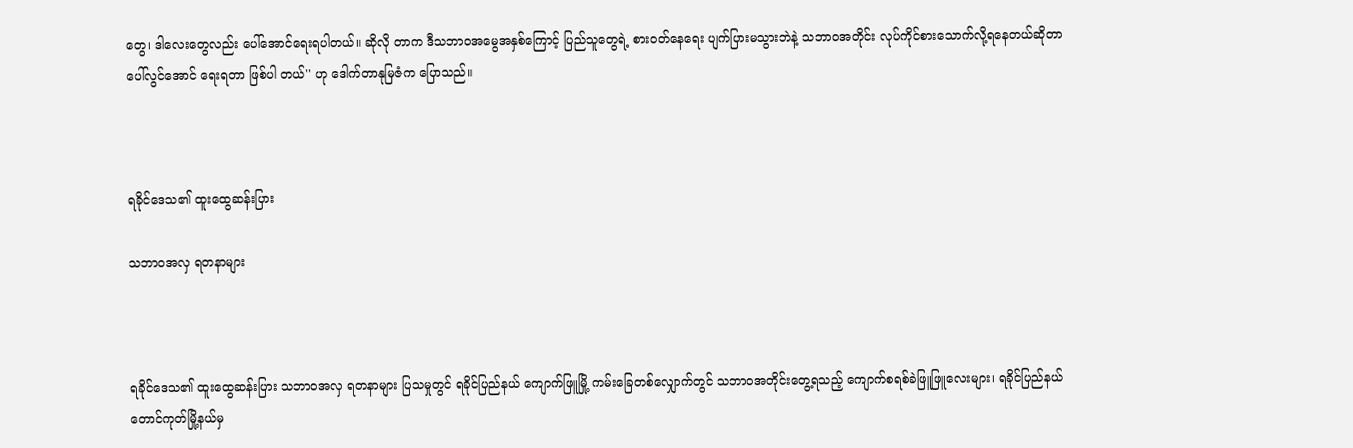တွေ၊ ဒါလေးတွေလည်း ပေါ်အောင်ရေးရပါတယ်။ ဆိုလို တာက ဒီသဘာဝအမွေအနှစ်ကြောင့် ပြည်သူတွေရဲ့ စားဝတ်နေရေး ပျက်ပြားမသွားဘဲနဲ့ သဘာဝအတိုင်း လုပ်ကိုင်စားသောက်လို့ရနေတယ်ဆိုတာ ပေါ်လွင်အောင် ရေးရတာ ဖြစ်ပါ တယ်'' ဟု ဒေါက်တာနုမြဇံက ပြောသည်။



ရခိုင်ဒေသ၏ ထူးထွေဆန်းပြား

သဘာဝအလှ ရတနာများ



ရခိုင်ဒေသ၏ ထူးထွေဆန်းပြား သဘာဝအလှ ရတနာများ ပြသမှုတွင် ရခိုင်ပြည်နယ် ကျောက်ဖြူမြို့ ကမ်းခြေတစ်လျှောက်တွင် သဘာဝအတိုင်းတွေ့ရသည့် ကျောက်စရစ်ခဲဖြူဖြူလေးများ၊ ရခိုင်ပြည်နယ် တောင်ကုတ်မြို့နယ်မှ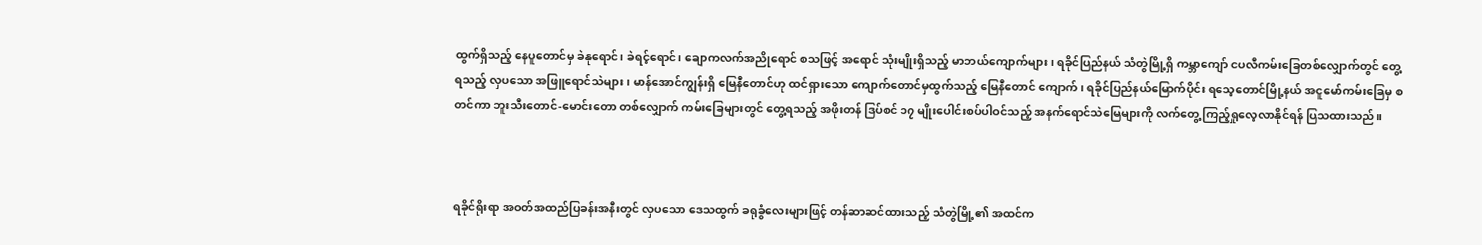ထွက်ရှိသည့် နေပူတောင်မှ ခဲနုရောင်၊ ခဲရင့်ရောင်၊ ချောကလက်အညိုရောင် စသဖြင့် အရောင် သုံးမျိုးရှိသည့် မာဘယ်ကျောက်များ၊ ရခိုင်ပြည်နယ် သံတွဲမြို့ရှိ ကမ္ဘာကျော် ငပလီကမ်းခြေတစ်လျှောက်တွင် တွေ့ရသည့် လှပသော အဖြူရောင်သဲများ၊ မာန်အောင်ကျွန်းရှိ မြေနီတောင်ဟု ထင်ရှားသော ကျောက်တောင်မှထွက်သည့် မြေနီတောင် ကျောက်၊ ရခိုင်ပြည်နယ်မြောက်ပိုင်း ရသေ့တောင်မြို့နယ် အငူမော်ကမ်းခြေမှ စတင်ကာ ဘူးသီးတောင်-မောင်းတော တစ်လျှောက် ကမ်းခြေများတွင် တွေ့ရသည့် အဖိုးတန် ဒြပ်စင် ၁၇ မျိုးပေါင်းစပ်ပါဝင်သည့် အနက်ရောင်သဲမြေများကို လက်တွေ့ ကြည့်ရှုလေ့လာနိုင်ရန် ပြသထားသည်။



ရခိုင်ရိုးရာ အဝတ်အထည်ပြခန်းအနီးတွင် လှပသော ဒေသထွက် ခရုခွံလေးများဖြင့် တန်ဆာဆင်ထားသည့် သံတွဲမြို့၏ အထင်က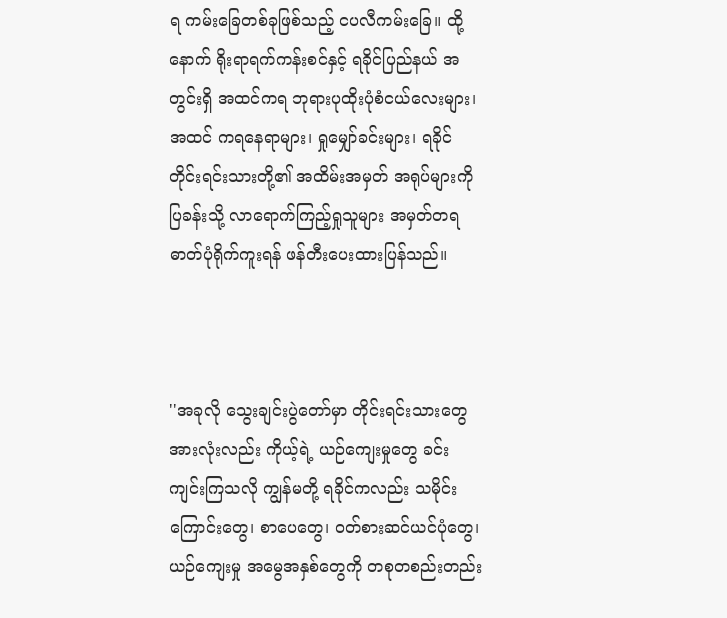ရ ကမ်းခြေတစ်ခုဖြစ်သည့် ငပလီကမ်းခြေ။ ထို့နောက် ရိုးရာရက်ကန်းစင်နှင့် ရခိုင်ပြည်နယ် အတွင်းရှိ အထင်ကရ ဘုရားပုထိုးပုံစံငယ်လေးများ၊ အထင် ကရနေရာများ၊ ရှုမျှော်ခင်းများ၊ ရခိုင်တိုင်းရင်းသားတို့၏ အထိမ်းအမှတ် အရုပ်များကို ပြခန်းသို့ လာရောက်ကြည့်ရှုသူများ အမှတ်တရ ဓာတ်ပုံရိုက်ကူးရန် ဖန်တီးပေးထားပြန်သည်။



''အခုလို သွေးချင်းပွဲတော်မှာ တိုင်းရင်းသားတွေ အားလုံးလည်း ကိုယ့်ရဲ့ ယဉ်ကျေးမှုတွေ ခင်းကျင်းကြသလို ကျွန်မတို့ ရခိုင်ကလည်း သမိုင်းကြောင်းတွေ၊ စာပေတွေ၊ ဝတ်စားဆင်ယင်ပုံတွေ၊ ယဉ်ကျေးမှု အမွေအနှစ်တွေကို တစုတစည်းတည်း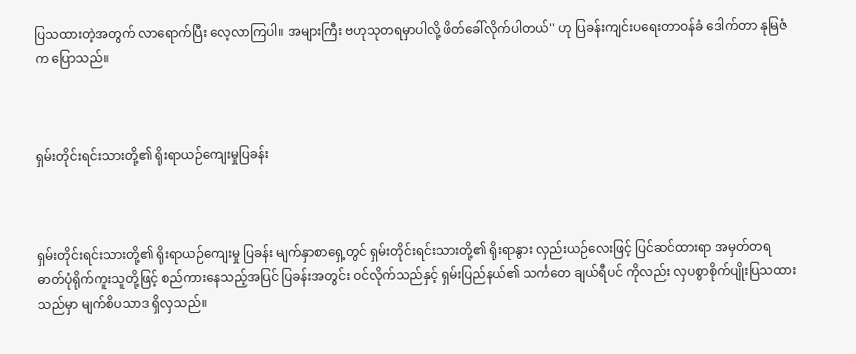ပြသထားတဲ့အတွက် လာရောက်ပြီး လေ့လာကြပါ။ အများကြီး ဗဟုသုတရမှာပါလို့ ဖိတ်ခေါ်လိုက်ပါတယ်'' ဟု ပြခန်းကျင်းပရေးတာဝန်ခံ ဒေါက်တာ နုမြဇံက ပြောသည်။



ရှမ်းတိုင်းရင်းသားတို့၏ ရိုးရာယဉ်ကျေးမှုပြခန်း



ရှမ်းတိုင်းရင်းသားတို့၏ ရိုးရာယဉ်ကျေးမှု ပြခန်း မျက်နှာစာရှေ့တွင် ရှမ်းတိုင်းရင်းသားတို့၏ ရိုးရာနွား လှည်းယဉ်လေးဖြင့် ပြင်ဆင်ထားရာ အမှတ်တရ ဓာတ်ပုံရိုက်ကူးသူတို့ဖြင့် စည်ကားနေသည့်အပြင် ပြခန်းအတွင်း ဝင်လိုက်သည်နှင့် ရှမ်းပြည်နယ်၏ သင်္ကတေ ချယ်ရီပင် ကိုလည်း လှပစွာစိုက်ပျိုးပြသထားသည်မှာ မျက်စိပသာဒ ရှိလှသည်။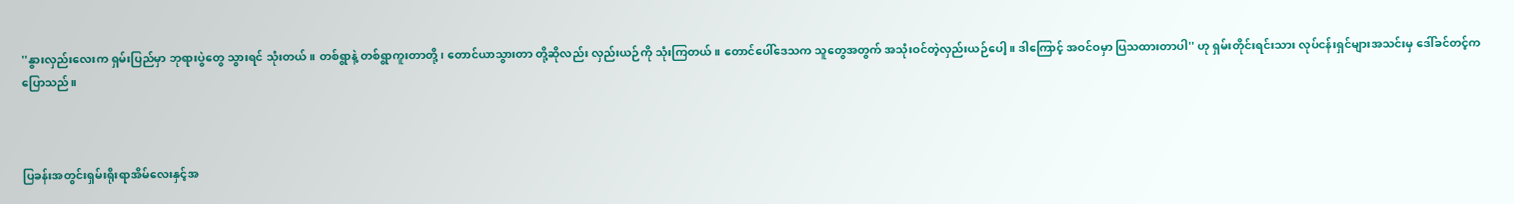''နွားလှည်းလေးက ရှမ်းပြည်မှာ ဘုရားပွဲတွေ သွားရင် သုံးတယ်။ တစ်ရွာနဲ့ တစ်ရွာကူးတာတို့၊ တောင်ယာသွားတာ တို့ဆိုလည်း လှည်းယဉ်ကို သုံးကြတယ်။ တောင်ပေါ်ဒေသက သူတွေအတွက် အသုံးဝင်တဲ့လှည်းယဉ်ပေါ့။ ဒါကြောင့် အဝင်ဝမှာ ပြသထားတာပါ'' ဟု ရှမ်းတိုင်းရင်းသား လုပ်ငန်းရှင်များအသင်းမှ ဒေါ်ခင်တင့်က ပြောသည်။



ပြခန်းအတွင်းရှမ်းရိုးရာအိမ်လေးနှင့်အ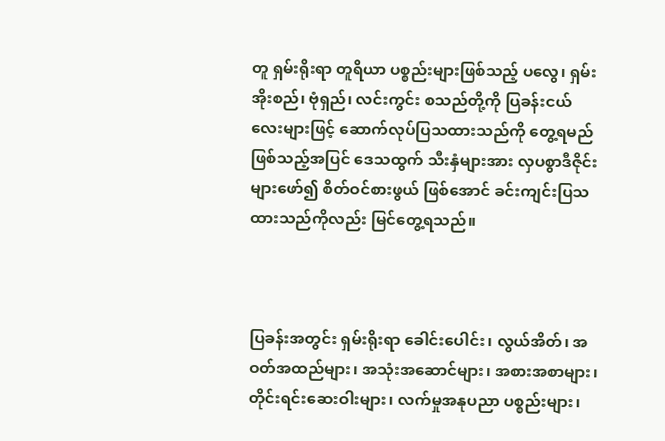တူ ရှမ်းရိုးရာ တူရိယာ ပစ္စည်းများဖြစ်သည့် ပလွေ၊ ရှမ်းအိုးစည်၊ ဗုံရှည်၊ လင်းကွင်း စသည်တို့ကို ပြခန်းငယ်လေးများဖြင့် ဆောက်လုပ်ပြသထားသည်ကို တွေ့ရမည်ဖြစ်သည့်အပြင် ဒေသထွက် သီးနှံများအား လှပစွာဒီဇိုင်းများဖော်၍ စိတ်ဝင်စားဖွယ် ဖြစ်အောင် ခင်းကျင်းပြသထားသည်ကိုလည်း မြင်တွေ့ရသည်။



ပြခန်းအတွင်း ရှမ်းရိုးရာ ခေါင်းပေါင်း၊ လွယ်အိတ်၊ အဝတ်အထည်များ၊ အသုံးအဆောင်များ၊ အစားအစာများ၊ တိုင်းရင်းဆေးဝါးများ၊ လက်မှုအနုပညာ ပစ္စည်းများ၊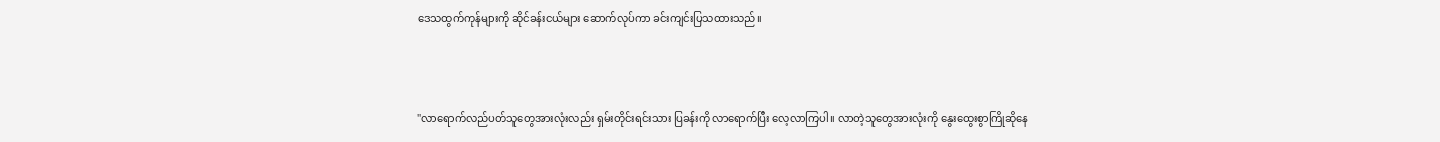ဒေသထွက်ကုန်များကို ဆိုင်ခန်းငယ်များ ဆောက်လုပ်ကာ ခင်းကျင်းပြသထားသည်။



''လာရောက်လည်ပတ်သူတွေအားလုံးလည်း ရှမ်းတိုင်းရင်းသား ပြခန်းကို လာရောက်ပြီး လေ့လာကြပါ။ လာတဲ့သူတွေအားလုံးကို နွေးထွေးစွာကြိုဆိုနေ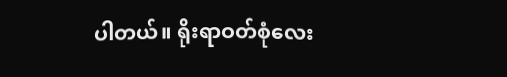ပါတယ်။ ရိုးရာဝတ်စုံလေး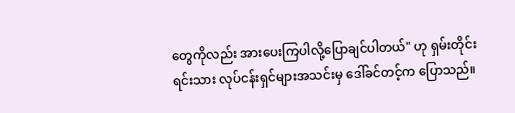တွေကိုလည်း အားပေးကြပါလို့ပြောချင်ပါတယ်" ဟု ရှမ်းတိုင်းရင်းသား လုပ်ငန်းရှင်များအသင်းမှ ဒေါ်ခင်တင့်က ပြောသည်။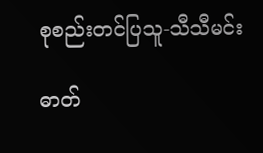စုစည်းတင်ပြသူ-သီသီမင်း

ဓာတ်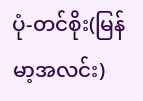ပုံ-တင်စိုး(မြန်မာ့အလင်း)